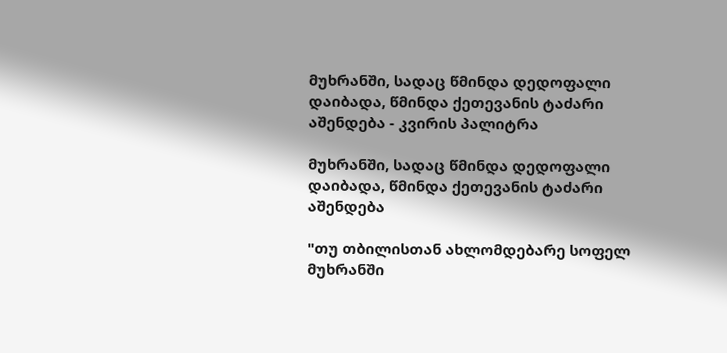მუხრანში, სადაც წმინდა დედოფალი დაიბადა, წმინდა ქეთევანის ტაძარი აშენდება - კვირის პალიტრა

მუხრანში, სადაც წმინდა დედოფალი დაიბადა, წმინდა ქეთევანის ტაძარი აშენდება

"თუ თბილისთან ახლომდებარე სოფელ მუხრანში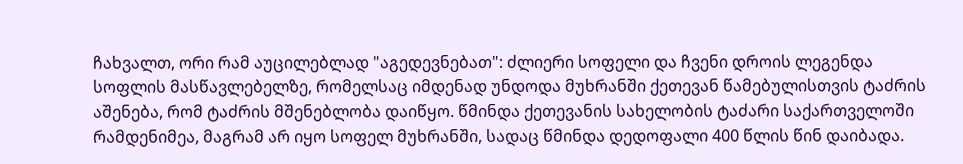ჩახვალთ, ორი რამ აუცილებლად "აგედევნებათ": ძლიერი სოფელი და ჩვენი დროის ლეგენდა სოფლის მასწავლებელზე, რომელსაც იმდენად უნდოდა მუხრანში ქეთევან წამებულისთვის ტაძრის აშენება, რომ ტაძრის მშენებლობა დაიწყო. წმინდა ქეთევანის სახელობის ტაძარი საქართველოში რამდენიმეა, მაგრამ არ იყო სოფელ მუხრანში, სადაც წმინდა დედოფალი 400 წლის წინ დაიბადა.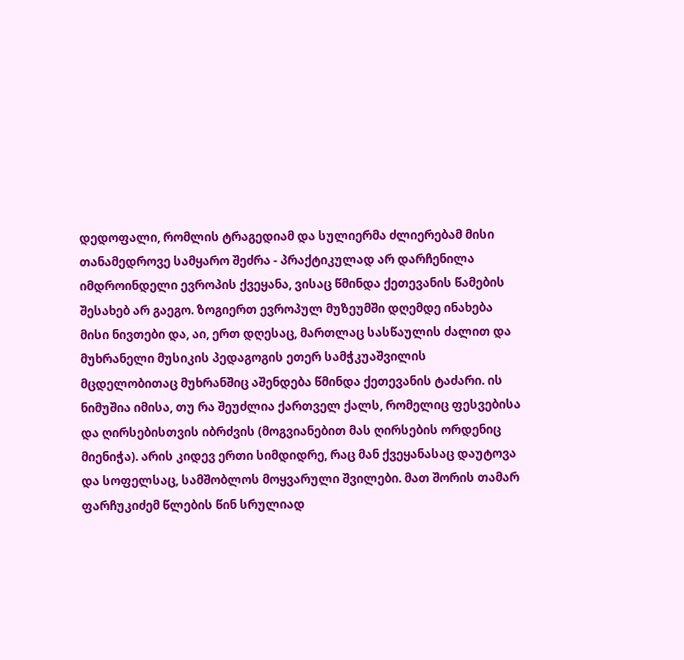დედოფალი, რომლის ტრაგედიამ და სულიერმა ძლიერებამ მისი თანამედროვე სამყარო შეძრა - პრაქტიკულად არ დარჩენილა იმდროინდელი ევროპის ქვეყანა, ვისაც წმინდა ქეთევანის წამების შესახებ არ გაეგო. ზოგიერთ ევროპულ მუზეუმში დღემდე ინახება მისი ნივთები და, აი, ერთ დღესაც, მართლაც სასწაულის ძალით და მუხრანელი მუსიკის პედაგოგის ეთერ სამჭკუაშვილის მცდელობითაც მუხრანშიც აშენდება წმინდა ქეთევანის ტაძარი. ის ნიმუშია იმისა, თუ რა შეუძლია ქართველ ქალს, რომელიც ფესვებისა და ღირსებისთვის იბრძვის (მოგვიანებით მას ღირსების ორდენიც მიენიჭა). არის კიდევ ერთი სიმდიდრე, რაც მან ქვეყანასაც დაუტოვა და სოფელსაც, სამშობლოს მოყვარული შვილები. მათ შორის თამარ ფარჩუკიძემ წლების წინ სრულიად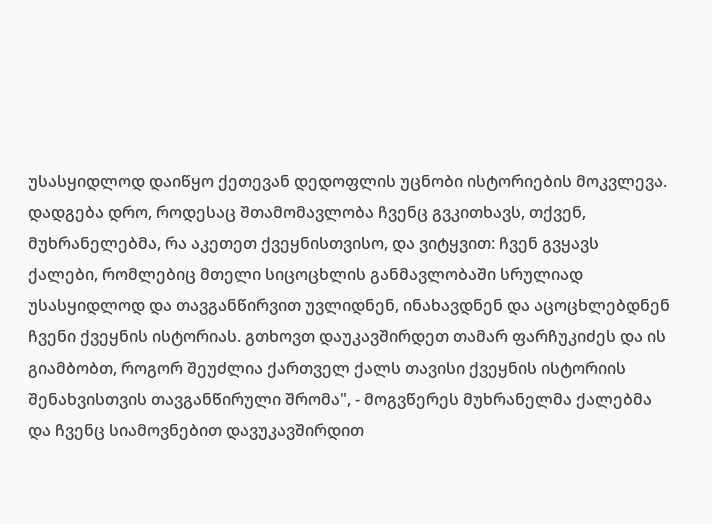უსასყიდლოდ დაიწყო ქეთევან დედოფლის უცნობი ისტორიების მოკვლევა. დადგება დრო, როდესაც შთამომავლობა ჩვენც გვკითხავს, თქვენ, მუხრანელებმა, რა აკეთეთ ქვეყნისთვისო, და ვიტყვით: ჩვენ გვყავს ქალები, რომლებიც მთელი სიცოცხლის განმავლობაში სრულიად უსასყიდლოდ და თავგანწირვით უვლიდნენ, ინახავდნენ და აცოცხლებდნენ ჩვენი ქვეყნის ისტორიას. გთხოვთ დაუკავშირდეთ თამარ ფარჩუკიძეს და ის გიამბობთ, როგორ შეუძლია ქართველ ქალს თავისი ქვეყნის ისტორიის შენახვისთვის თავგანწირული შრომა", - მოგვწერეს მუხრანელმა ქალებმა და ჩვენც სიამოვნებით დავუკავშირდით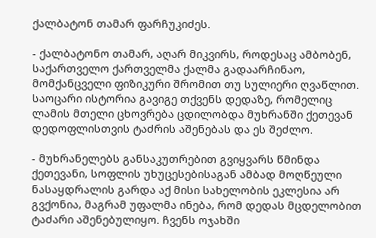ქალბატონ თამარ ფარჩუკიძეს.

- ქალბატონო თამარ, აღარ მიკვირს, როდესაც ამბობენ, საქართველო ქართველმა ქალმა გადაარჩინაო, მომქანცველი ფიზიკური შრომით თუ სულიერი ღვაწლით. საოცარი ისტორია გავიგე თქვენს დედაზე, რომელიც ლამის მთელი ცხოვრება ცდილობდა მუხრანში ქეთევან დედოფლისთვის ტაძრის აშენებას და ეს შეძლო.

- მუხრანელებს განსაკუთრებით გვიყვარს წმინდა ქეთევანი, სოფლის უხუცესებისაგან ამბად მოღწეული ნასაყდრალის გარდა აქ მისი სახელობის ეკლესია არ გვქონია, მაგრამ უფალმა ინება, რომ დედას მცდელობით ტაძარი აშენებულიყო. ჩვენს ოჯახში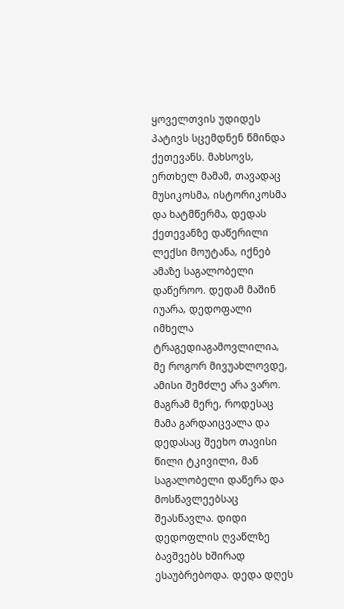ყოველთვის უდიდეს პატივს სცემდნენ წმინდა ქეთევანს. მახსოვს, ერთხელ მამამ, თავადაც მუსიკოსმა, ისტორიკოსმა და ხატმწერმა, დედას ქეთევანზე დაწერილი ლექსი მოუტანა, იქნებ ამაზე საგალობელი დაწეროო. დედამ მაშინ იუარა, დედოფალი იმხელა ტრაგედიაგამოვლილია, მე როგორ მივუახლოვდე, ამისი შემძლე არა ვარო. მაგრამ მერე, როდესაც მამა გარდაიცვალა და დედასაც შეეხო თავისი წილი ტკივილი, მან საგალობელი დაწერა და მოსწავლეებსაც შეასწავლა. დიდი დედოფლის ღვაწლზე ბავშვებს ხშირად ესაუბრებოდა. დედა დღეს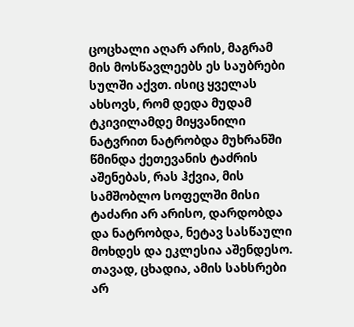ცოცხალი აღარ არის, მაგრამ მის მოსწავლეებს ეს საუბრები სულში აქვთ. ისიც ყველას ახსოვს, რომ დედა მუდამ ტკივილამდე მიყვანილი ნატვრით ნატრობდა მუხრანში წმინდა ქეთევანის ტაძრის აშენებას, რას ჰქვია, მის სამშობლო სოფელში მისი ტაძარი არ არისო, დარდობდა და ნატრობდა, ნეტავ სასწაული მოხდეს და ეკლესია აშენდესო. თავად, ცხადია, ამის სახსრები არ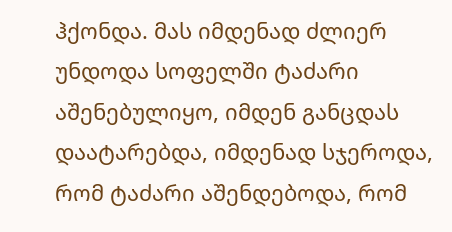ჰქონდა. მას იმდენად ძლიერ უნდოდა სოფელში ტაძარი აშენებულიყო, იმდენ განცდას დაატარებდა, იმდენად სჯეროდა, რომ ტაძარი აშენდებოდა, რომ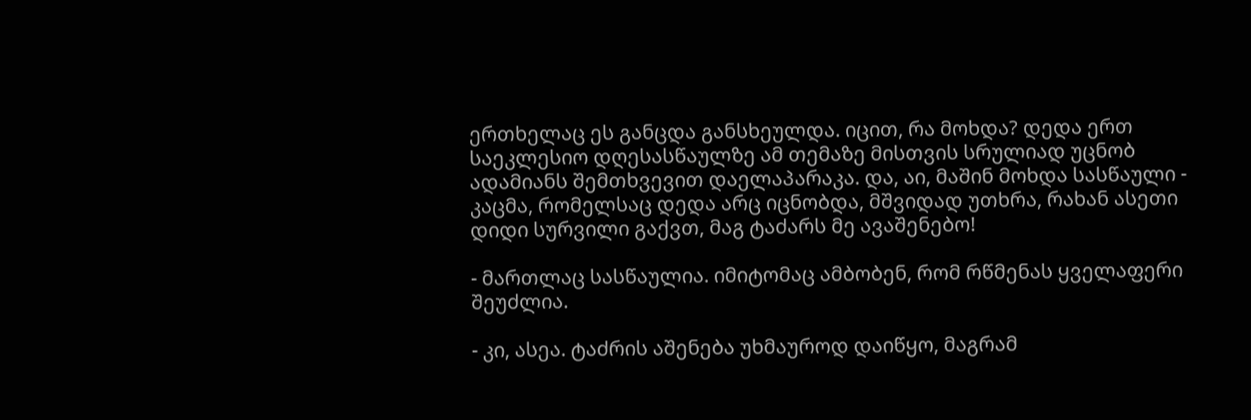ერთხელაც ეს განცდა განსხეულდა. იცით, რა მოხდა? დედა ერთ საეკლესიო დღესასწაულზე ამ თემაზე მისთვის სრულიად უცნობ ადამიანს შემთხვევით დაელაპარაკა. და, აი, მაშინ მოხდა სასწაული - კაცმა, რომელსაც დედა არც იცნობდა, მშვიდად უთხრა, რახან ასეთი დიდი სურვილი გაქვთ, მაგ ტაძარს მე ავაშენებო!

- მართლაც სასწაულია. იმიტომაც ამბობენ, რომ რწმენას ყველაფერი შეუძლია.

- კი, ასეა. ტაძრის აშენება უხმაუროდ დაიწყო, მაგრამ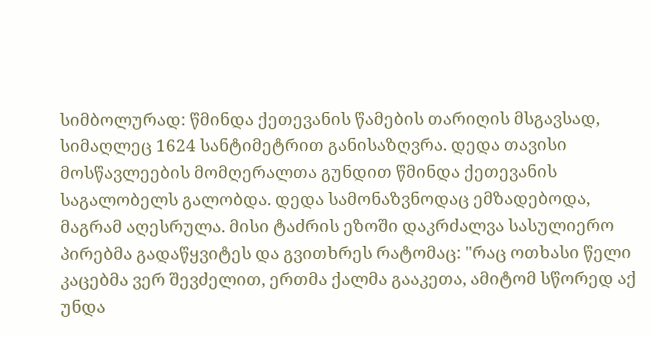სიმბოლურად: წმინდა ქეთევანის წამების თარიღის მსგავსად, სიმაღლეც 1624 სანტიმეტრით განისაზღვრა. დედა თავისი მოსწავლეების მომღერალთა გუნდით წმინდა ქეთევანის საგალობელს გალობდა. დედა სამონაზვნოდაც ემზადებოდა, მაგრამ აღესრულა. მისი ტაძრის ეზოში დაკრძალვა სასულიერო პირებმა გადაწყვიტეს და გვითხრეს რატომაც: "რაც ოთხასი წელი კაცებმა ვერ შევძელით, ერთმა ქალმა გააკეთა, ამიტომ სწორედ აქ უნდა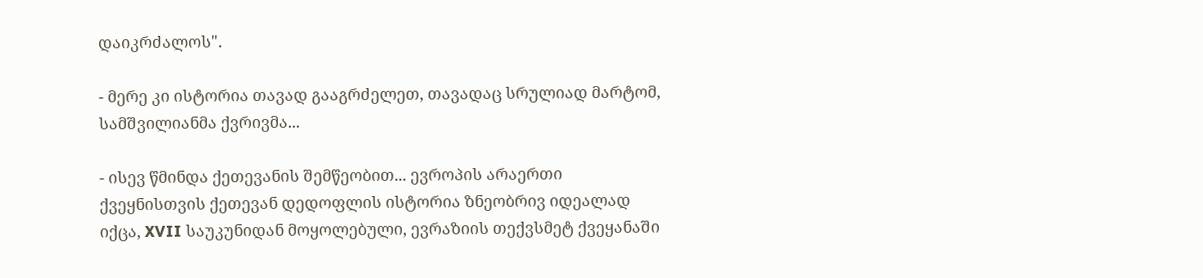დაიკრძალოს".

- მერე კი ისტორია თავად გააგრძელეთ, თავადაც სრულიად მარტომ, სამშვილიანმა ქვრივმა...

- ისევ წმინდა ქეთევანის შემწეობით... ევროპის არაერთი ქვეყნისთვის ქეთევან დედოფლის ისტორია ზნეობრივ იდეალად იქცა, XVII საუკუნიდან მოყოლებული, ევრაზიის თექვსმეტ ქვეყანაში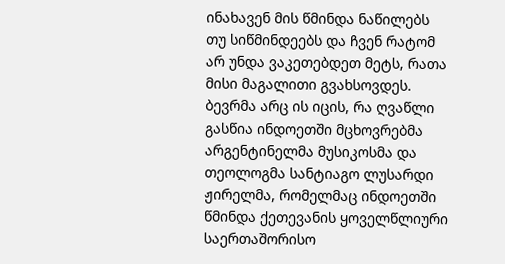ინახავენ მის წმინდა ნაწილებს თუ სიწმინდეებს და ჩვენ რატომ არ უნდა ვაკეთებდეთ მეტს, რათა მისი მაგალითი გვახსოვდეს. ბევრმა არც ის იცის, რა ღვაწლი გასწია ინდოეთში მცხოვრებმა არგენტინელმა მუსიკოსმა და თეოლოგმა სანტიაგო ლუსარდი ჟირელმა, რომელმაც ინდოეთში წმინდა ქეთევანის ყოველწლიური საერთაშორისო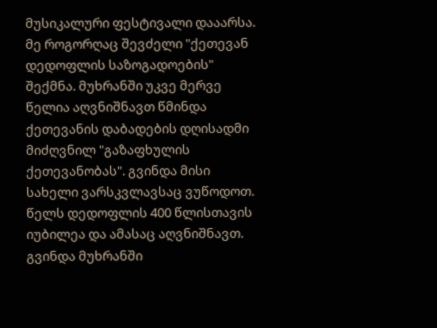მუსიკალური ფესტივალი დააარსა. მე როგორღაც შევძელი "ქეთევან დედოფლის საზოგადოების" შექმნა. მუხრანში უკვე მერვე წელია აღვნიშნავთ წმინდა ქეთევანის დაბადების დღისადმი მიძღვნილ "გაზაფხულის ქეთევანობას". გვინდა მისი სახელი ვარსკვლავსაც ვუწოდოთ. წელს დედოფლის 400 წლისთავის იუბილეა და ამასაც აღვნიშნავთ. გვინდა მუხრანში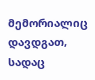მემორიალიც დავდგათ, სადაც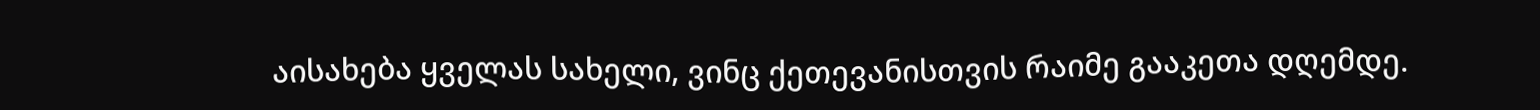აისახება ყველას სახელი, ვინც ქეთევანისთვის რაიმე გააკეთა დღემდე.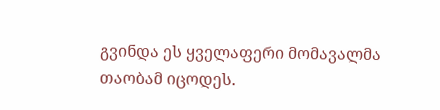გვინდა ეს ყველაფერი მომავალმა თაობამ იცოდეს.